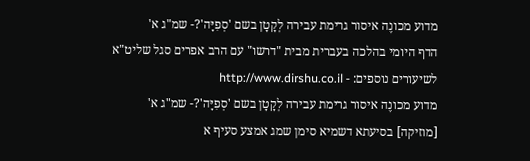מדוע מכונֶה איסור גרימת עבירה לְקָטָן בשם 'סְפִיָּה'?- שמ"ג א'
הדף היומי בהלכה בעברית מבית "דרשו" עם הרב אפרים סגל שליט"א
לשיעורים נוספים: - http://www.dirshu.co.il
מדוע מכונֶה איסור גרימת עבירה לְקָטָן בשם 'סְפִיָּה'?- שמ"ג א'
[מוזיקה] בסיעתא דשמיא סימן שמג אמצע סעיף א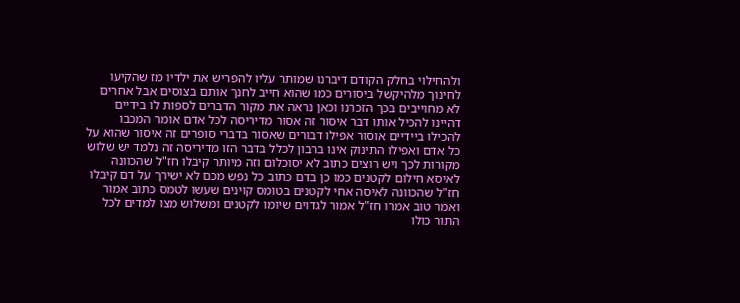ולהחילוי בחלק הקודם דיברנו שמותר עליו להפריש את ילדיו מז שהקיעו לחינוך מלהיקשל ביסורים כמו שהוא חייב לחנך אותם בצוסים אבל אחרים לא מחוייבים בכך הזכרנו וכאן נראה את מקור הדברים לספות לו בידיים דהיינו להכיל אותו דבר איסור זה אסור מדיריסה לכל אדם אומר המכבו להכילו ביידיים אוסור אפילו דבורים שאסור בדברי סופרים זה איסור שהוא על כל אדם ואפילו התינוק אינו ברבון לכלל בדבר הזו מדיריסה זה נלמד יש שלוש מקורות לכך ויש רוצים כתוב לא יסוכלום וזה מיותר קיבלו חז"ל שהכוונה לאיסא חילום לקטנים כמו כן בדם כתוב כל נפש מכם לא ישירך על דם קיבלו חז"ל שהכוונה לאיסה אחי לקטנים בטומס קוינים שעשו לטמס כתוב אמור ואמר טוב אמרו חז"ל אמור לגדוים שיומו לקטנים ומשלוש מצו למדים לכל התור כולו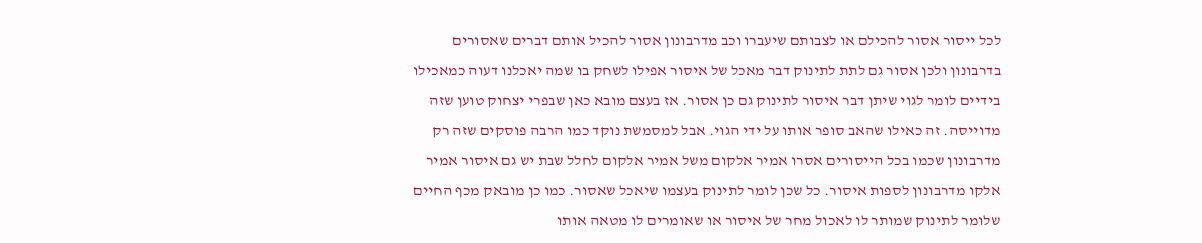לכל ייסור אסור להכילם או לצבותם שיעברו וכב מדרבונון אסור להכיל אותם דברים שאסורים בדרבונון ולכן אסור גם לתת לתינוק דבר מאכל של איסור אפילו לשחק בו שמה יאכלנו דעוה כמאכילו בידיים לומר לגוי שיתן דבר איסור לתינוק גם כן אסור. אז בעצם מובא כאן שבפרי יצחוק טוען שזה מדוייסה. זה כאילו שהאב סופר אותו על ידי הגוי. אבל למסמשת נוקד כמו הרבה פוסקים שזה רק מדרבונון שכמו בכל הייסורים אסרו אמיר אלקום משל אמיר אלקום לחלל שבת יש גם איסור אמיר אלקו מדרבונון לספות איסור. כל שכן לומר לתינוק בעצמו שיאכל שאסור. כמו כן מובאק מכף החיים שלומר לתינוק שמותר לו לאכול מחר של איסור או שאומרים לו מטאה אותו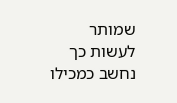שמותר לעשות כך נחשב כמכילו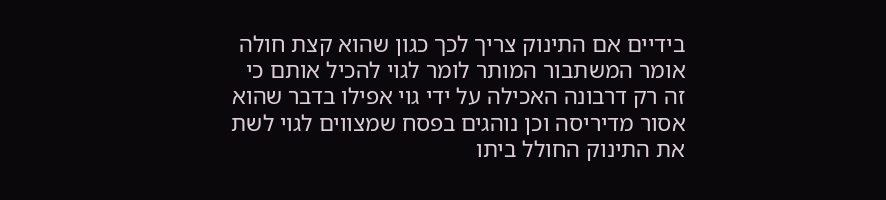בידיים אם התינוק צריך לכך כגון שהוא קצת חולה אומר המשתבור המותר לומר לגוי להכיל אותם כי זה רק דרבונה האכילה על ידי גוי אפילו בדבר שהוא אסור מדיריסה וכן נוהגים בפסח שמצווים לגוי לשת את התינוק החולל ביתו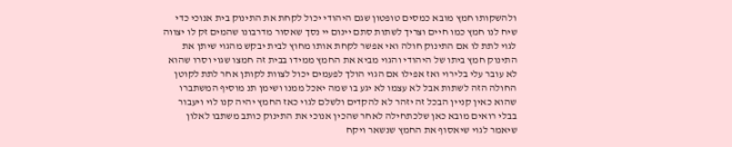ולהשקותו חמץ מובא כמסים טופטון שגם היהודי יכול לקחת את התינוק בית אנוכי כדי שיח לנו חמץ כמו חיים וצריך לשתות סתם יינום יי נסך שאסור מדרבונו שהמים זק לו יצווה לגוי לתת לו אם התינוק חולה ואי אפשר לקחת אותו מחוץ לבית יבקש מהגוי שיתן את התינוק חמץ ביתו של היהודי והגוי מביא את החמץ ממידו בבית זה חמצו שגוי וסרו שהוא לא עובר עלי בלירוי ואז אפילו אם הגוי הולך לפעמים יכול לצוות לקותן אחר לתת לקוטן החולה הזה לשתות אבל לא עצמו לא יגע בו שמה יאכל ממנו ושימן תנ מוסיף המשתברו שהוא כאין קניין הבכל זה יזהר לא להקדים ולשלם לגוי כאז החמץ יהיה קנו לוי ויעבור בבלי רואים מובא כאן שלכתחילה לאחר שהכין אנוכי את התינוק כותב משתבו לאלון שיאמר לגוי שיאסוף את החמץ שנשאר ויקח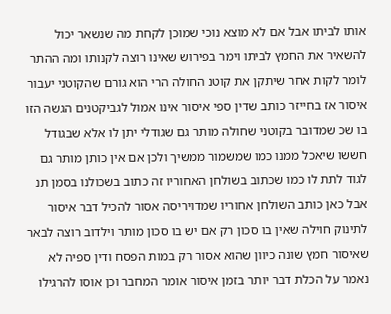אותו לביתו אבל אם לא מוצא נוכי שמוכן לקחת מה שנשאר יכול להשאיר את החמץ לביתו וימר בפירוש שאינו רוצה לקנותו ומה ההתר לומר לקות אחר שיתקן את קוטנ החולה הרי הוא גורם שהקוטני יעבור איסור אז בחייזר כותב שדין ספי איסור אינו אמול לגביקטנים הגשה הזו בו שכ שמדובר בקוטני שחולה מותר גם שגודלי יתן לו אלא שבגודל חששו שיאכל ממנו כמו שמשמור ממשיך ולכן אם אין כותן מותר גם לגוד לתת לו כמו שכתוב בשולחן האחוריו זה כתוב בשכולנו בסמן תנ אבל כאן כותב השולחן אחוריו שמדויריסה אסור להכיל דבר איסור לתינוק חוילה שאין בו סכון רק אם יש בו סכון מותר וילדוב רוצה לבאר שאיסור חמץ שונה כיוון שהוא אסור רק במות הפסח ודין ספיה לא נאמר על הכלת דבר יותר בזמן איסור אומר המחבר וכן אוסו להרגילו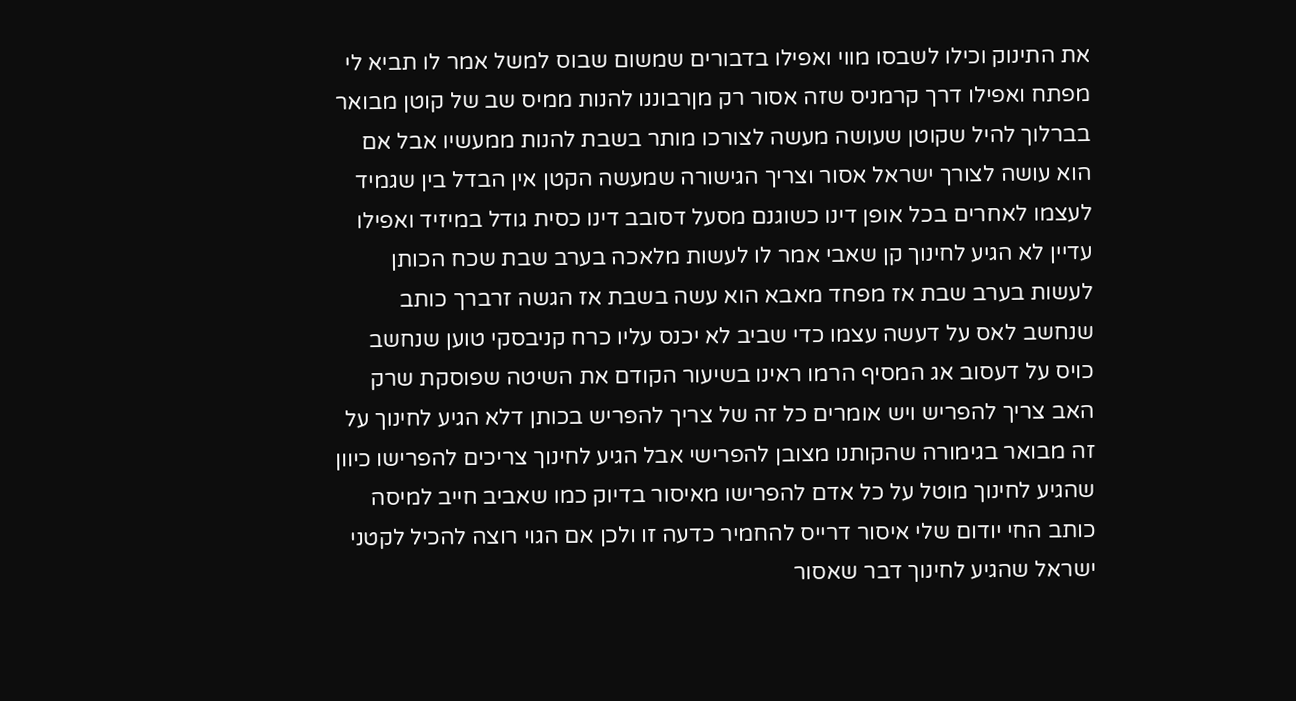את התינוק וכילו לשבסו מווי ואפילו בדבורים שמשום שבוס למשל אמר לו תביא לי מפתח ואפילו דרך קרמניס שזה אסור רק מןרבוננו להנות ממיס שב של קוטן מבואר בברלוך להיל שקוטן שעושה מעשה לצורכו מותר בשבת להנות ממעשיו אבל אם הוא עושה לצורך ישראל אסור וצריך הגישורה שמעשה הקטן אין הבדל בין שגמיד לעצמו לאחרים בכל אופן דינו כשוגנם מסעל דסובב דינו כסית גודל במיזיד ואפילו עדיין לא הגיע לחינוך קן שאבי אמר לו לעשות מלאכה בערב שבת שכח הכותן לעשות בערב שבת אז מפחד מאבא הוא עשה בשבת אז הגשה זרברך כותב שנחשב לאס על דעשה עצמו כדי שביב לא יכנס עליו כרח קניבסקי טוען שנחשב כויס על דעסוב אג המסיף הרמו ראינו בשיעור הקודם את השיטה שפוסקת שרק האב צריך להפריש ויש אומרים כל זה של צריך להפריש בכותן דלא הגיע לחינוך על זה מבואר בגימורה שהקותנו מצובן להפרישי אבל הגיע לחינוך צריכים להפרישו כיוון שהגיע לחינוך מוטל על כל אדם להפרישו מאיסור בדיוק כמו שאביב חייב למיסה כותב החי יודום שלי איסור דרייס להחמיר כדעה זו ולכן אם הגוי רוצה להכיל לקטני ישראל שהגיע לחינוך דבר שאסור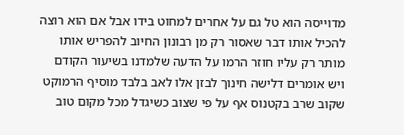מדוייסה הוא טל גם על אחרים למחוט בידו אבל אם הוא רוצה להכיל אותו דבר שאסור רק מן רבונון החיוב להפריש אותו מותר רק עליו חוזר הרמו על הדעה שלמדנו בשיעור הקודם ויש אומרים דלישה חינוך לבזן אלו לאב בלבד מוסיף הרמוקט שקוב שרב בקטנוס אף על פי שצוב כשיגדל מכל מקום טוב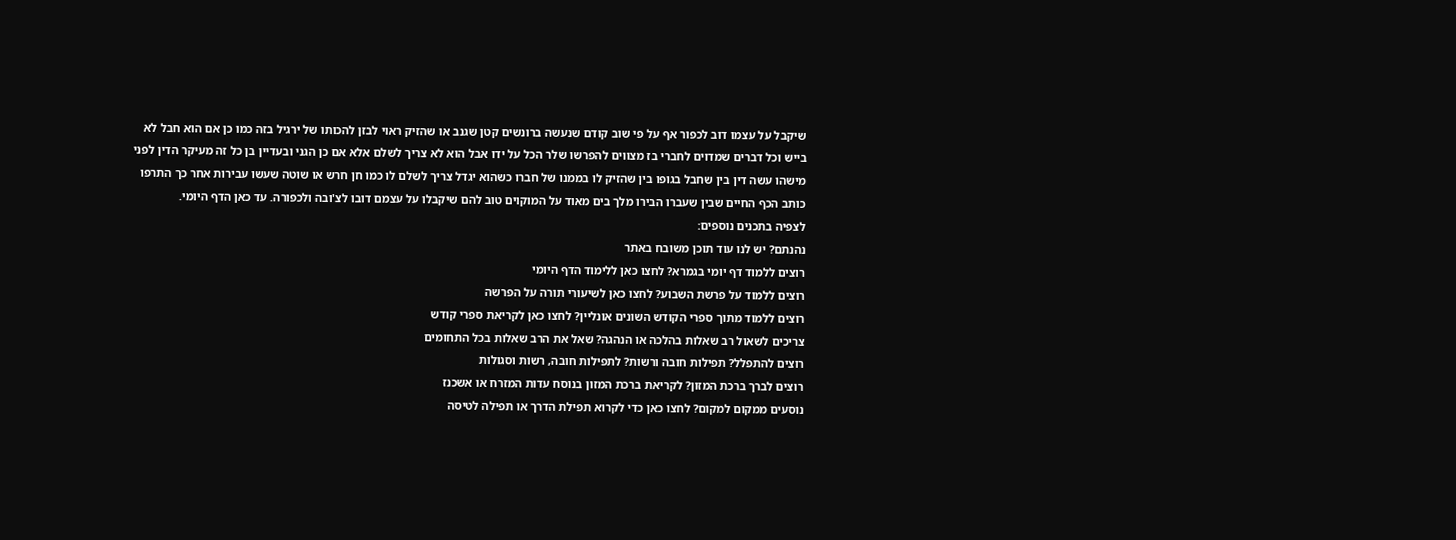שיקבל על עצמו דוב לכפור אף על פי שוב קודם שנעשה ברונשים קטן שגנב או שהזיק ראוי לבזן להכותו של ירגיל בזה כמו כן אם הוא חבל לא בייש וכל דברים שמדוים לחברי בז מצווים להפרשו שלר הכל על ידו אבל הוא לא צריך לשלם אלא אם כן הגני ובעדיין בן כל זה מעיקר הדין לפני מישהו עשה דין בין שחבל בגופו בין שהזיק לו בממנו של חברו כשהוא יגדל צריך לשלם לו כמו חן חרש או שוטה שעשו עבירות אחר כך התרפו כותב הכף החיים שבין שעברו הבירו מלך בים מאוד על המוקוים טוב להם שיקבלו על עצמם דובו לצ'ובה ולכפורה. עד כאן הדף היומי.
לצפיה בתכנים נוספים:
נהנתם? יש לנו עוד תוכן משובח באתר
רוצים ללמוד דף יומי בגמרא? לחצו כאן ללימוד הדף היומי
רוצים ללמוד על פרשת השבוע? לחצו כאן לשיעורי תורה על הפרשה
רוצים ללמוד מתוך ספרי הקודש השונים אונליין? לחצו כאן לקריאת ספרי קודש
צריכים לשאול רב שאלות בהלכה או הנהגה? שאל את הרב שאלות בכל התחומים
רוצים להתפלל? תפילות חובה ורשות? לתפילות חובה, רשות וסגולות
רוצים לברך ברכת המזון? לקריאת ברכת המזון בנוסח עדות המזרח או אשכנז
נוסעים ממקום למקום? לחצו כאן כדי לקרוא תפילת הדרך או תפילה לטיסה